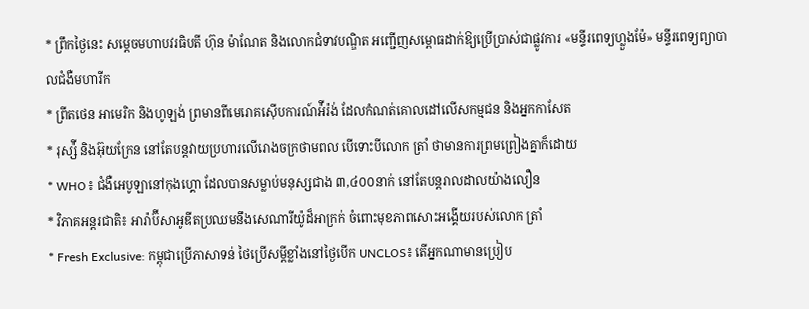* ព្រឹកថ្ងៃនេះ សម្តេចមហាបវរធិបតី ហ៊ុន ម៉ាណែត និងលោកជំទាវបណ្ឌិត អញ្ជើញសម្ពោធដាក់ឱ្យប្រើប្រាស់ជាផ្លូវការ «មន្ទីរពេទ្យហ្លួងម៉ែ» មន្ទីរពេទ្យព្យាបាលជំងឺមហារីក
* ព្រីតថេន អាមេរិក និងហូឡង់ ព្រមានពីមេរោគស៊ើបការណ៍អ៉ីរ៉ង់ ដែលកំណត់គោលដៅលើសកម្មជន និងអ្នកកាសែត
* រុស្ស៉ី និងអ៊ុយក្រែន នៅតែបន្តវាយប្រហារលើរោងចក្រថាមពល បើទោះបីលោក ត្រាំ ថាមានការព្រមព្រៀងគ្នាក៏ដោយ
* WHO៖ ជំងឺអេបូឡានៅកុងហ្គោ ដែលបានសម្លាប់មនុស្សជាង ៣,៤០០នាក់ នៅតែបន្តរាលដាលយ៉ាងលឿន
* វិភាគអន្តរជាតិ៖ អារ៉ាប៊ីសាអូឌីតប្រឈមនឹងសេណារីយ៉ូដ៏អាក្រក់ ចំពោះមុខភាពសោះអង្គើយរបស់លោក ត្រាំ
* Fresh Exclusive: កម្ពុជាប្រើភាសាទន់ ថៃប្រើសម្តីខ្លាំងនៅថ្ងៃបើក UNCLOS៖ តើអ្នកណាមានប្រៀប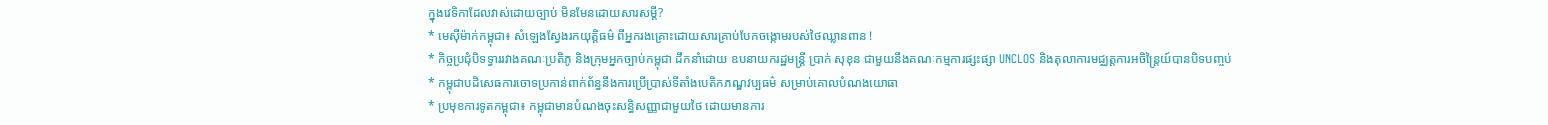ក្នុងវេទិកាដែលវាស់ដោយច្បាប់ មិនមែនដោយសារសម្តី?
* មេស៊ីម៉ាក់កម្ពុជា៖ សំឡេងស្វែងរកយុត្តិធម៌ ពីអ្នករងគ្រោះដោយសារគ្រាប់បែកចង្កោមរបស់ថៃឈ្លានពាន !
* កិច្ចប្រជុំបិទទ្វាររវាងគណៈប្រតិភូ និងក្រុមអ្នកច្បាប់កម្ពុជា ដឹកនាំដោយ ឧបនាយករដ្ឋមន្ត្រី ប្រាក់ សុខុន ជាមួយនឹងគណៈកម្មការផ្សះផ្សា UNCLOS និងតុលាការមជ្ឈត្តការអចិន្ត្រៃយ៍បានបិទបញ្ចប់
* កម្ពុជាបដិសេធការចោទប្រកាន់ពាក់ព័ន្ធនឹងការប្រើប្រាស់ទីតាំងបេតិកភណ្ឌវប្បធម៌ សម្រាប់គោលបំណងយោធា
* ប្រមុខការទូតកម្ពុជា៖ កម្ពុជាមានបំណងចុះសន្ធិសញ្ញាជាមួយថៃ ដោយមានការ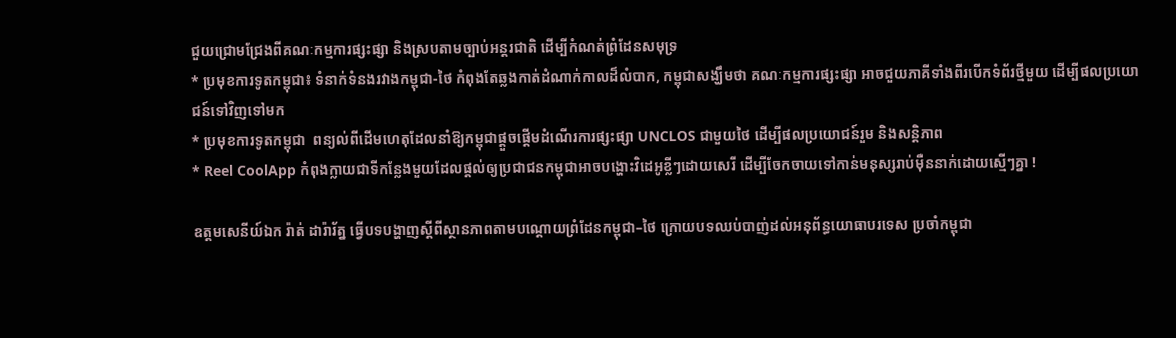ជួយជ្រោមជ្រែងពីគណៈកម្មការផ្សះផ្សា និងស្របតាមច្បាប់អន្តរជាតិ ដើម្បីកំណត់ព្រំដែនសមុទ្រ
* ប្រមុខការទូតកម្ពុជា៖ ទំនាក់ទំនងរវាងកម្ពុជា-ថៃ កំពុងតែឆ្លងកាត់ដំណាក់កាលដ៏លំបាក, កម្ពុជាសង្ឃឹមថា គណៈកម្មការផ្សះផ្សា អាចជួយភាគីទាំងពីរបើកទំព័រថ្មីមួយ ដើម្បីផលប្រយោជន៍ទៅវិញទៅមក
* ប្រមុខការទូតកម្ពុជា  ពន្យល់ពីដើមហេតុដែលនាំឱ្យកម្ពុជាផ្តួចផ្តើមដំណើរការផ្សះផ្សា UNCLOS ជាមួយថៃ ដើម្បីផលប្រយោជន៍រួម និងសន្តិភាព
* Reel CoolApp កំពុងក្លាយជាទីកន្លែងមួយដែលផ្តល់ឲ្យប្រជាជនកម្ពុជាអាចបង្ហោះវិដេអូខ្លីៗដោយសេរី ដើម្បីចែកចាយទៅកាន់មនុស្សរាប់ម៉ឺននាក់ដោយស្មើៗគ្នា !

ឧត្តមសេនីយ៍ឯក រ៉ាត់ ដារ៉ារ័ត្ន ធ្វើបទបង្ហាញស្តីពីស្ថានភាពតាមបណ្តោយព្រំដែនកម្ពុជា–ថៃ ក្រោយបទឈប់បាញ់ដល់អនុព័ន្ធយោធាបរទេស ប្រចាំកម្ពុជា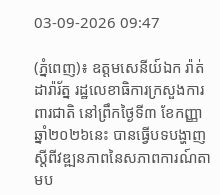03-09-2026 09:47

(ភ្នំពេញ)៖ ឧត្តមសេនីយ៍ឯក រ៉ាត់ ដារ៉ារ័ត្ន រដ្ឋលេខាធិការក្រសួងការពារជាតិ នៅព្រឹកថ្ងៃទី៣ ខែកញ្ញា ឆ្នាំ២០២៦នេះ បានធ្វើបទបង្ហាញស្តីពីវឌ្ឍនភាពនៃសភាពការណ៍តាមប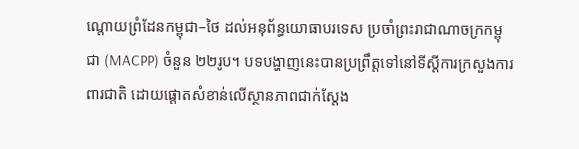ណ្តោយព្រំដែនកម្ពុជា–ថៃ ដល់អនុព័ន្ធយោធាបរទេស ប្រចាំព្រះរាជាណាចក្រកម្ពុជា (MACPP) ចំនួន ២២រូប។ បទបង្ហាញនេះបានប្រព្រឹត្តទៅនៅទីស្តីការក្រសួងការពារជាតិ ដោយផ្តោតសំខាន់លើស្ថានភាពជាក់ស្តែង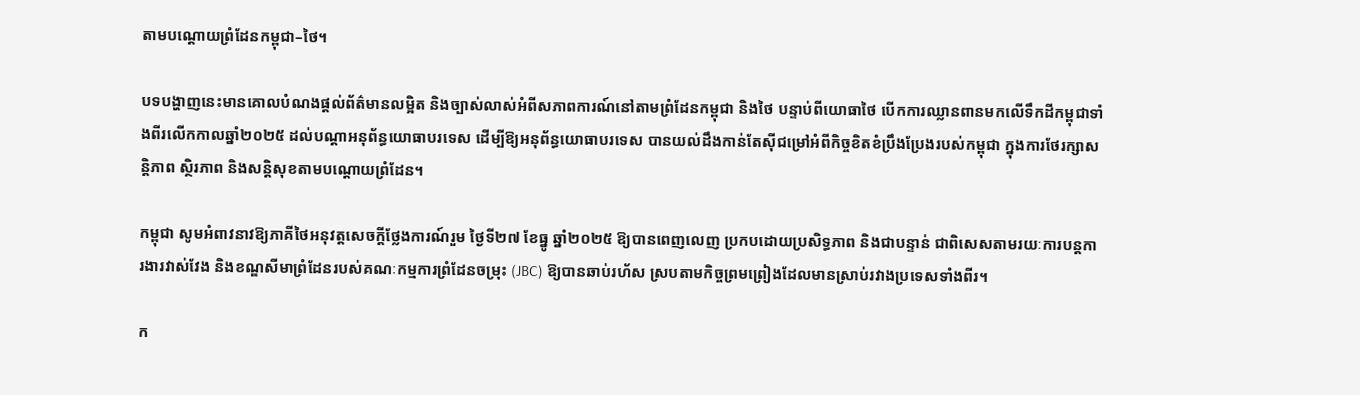តាមបណ្តោយព្រំដែនកម្ពុជា–ថៃ។

បទបង្ហាញនេះមានគោលបំណងផ្តល់ព័ត៌មានលម្អិត និងច្បាស់លាស់អំពីសភាពការណ៍នៅតាមព្រំដែនកម្ពុជា និងថៃ បន្ទាប់ពីយោធាថៃ បើកការឈ្លានពានមកលើទឹកដីកម្ពុជាទាំងពីរលើកកាលឆ្នាំ២០២៥ ដល់បណ្តាអនុព័ន្ធយោធាបរទេស ដើម្បីឱ្យអនុព័ន្ធយោធាបរទេស បានយល់ដឹងកាន់តែស៊ីជម្រៅអំពីកិច្ចខិតខំប្រឹងប្រែងរបស់កម្ពុជា ក្នុងការថែរក្សាសន្តិភាព ស្ថិរភាព និងសន្តិសុខតាមបណ្តោយព្រំដែន។

កម្ពុជា សូមអំពាវនាវឱ្យភាគីថៃអនុវត្តសេចក្តីថ្លែងការណ៍រួម ថ្ងៃទី២៧ ខែធ្នូ ឆ្នាំ២០២៥ ឱ្យបានពេញលេញ ប្រកបដោយប្រសិទ្ធភាព និងជាបន្ទាន់ ជាពិសេសតាមរយៈការបន្តការងារវាស់វែង និងខណ្ឌសីមាព្រំដែនរបស់គណៈកម្មការព្រំដែនចម្រុះ (JBC) ឱ្យបានឆាប់រហ័ស ស្របតាមកិច្ចព្រមព្រៀងដែលមានស្រាប់រវាងប្រទេសទាំងពីរ។

ក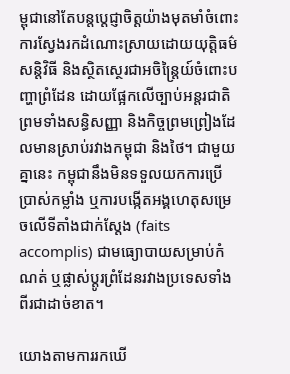ម្ពុជានៅតែបន្តប្តេជ្ញាចិត្តយ៉ាងមុតមាំចំពោះការស្វែងរកដំណោះស្រាយដោយយុត្តិធម៌ សន្តិវិធី និងស្ថិតស្ថេរជាអចិន្ត្រៃយ៍ចំពោះបញ្ហាព្រំដែន ដោយផ្អែកលើច្បាប់អន្តរជាតិ ព្រមទាំងសន្ធិសញ្ញា និងកិច្ចព្រមព្រៀងដែលមានស្រាប់រវាងកម្ពុជា និងថៃ។ ជាមួយគ្នានេះ កម្ពុជានឹងមិនទទួលយកការប្រើប្រាស់កម្លាំង ឬការបង្កើតអង្គហេតុសម្រេចលើទីតាំងជាក់ស្តែង (faits accomplis) ជាមធ្យោបាយសម្រាប់កំណត់ ឬផ្លាស់ប្តូរព្រំដែនរវាងប្រទេសទាំងពីរជាដាច់ខាត។

យោងតាមការរកឃើ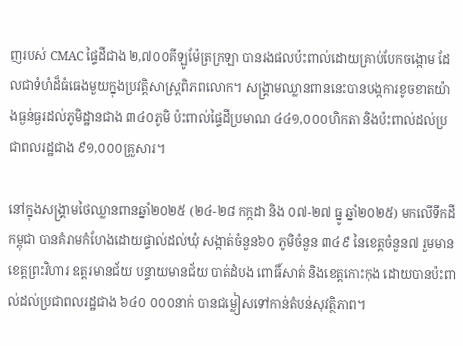ញរបស់ CMAC ផ្ទៃដីជាង ២,៧០០គីឡូម៉ែត្រក្រឡា បានរងផលប៉ះពាល់ដោយគ្រាប់បែកចង្កោម ដែលជាទំហំដ៏ធំធេងមួយក្នុងប្រវត្តិសាស្ត្រពិភពលោក។ សង្គ្រាមឈ្លានពាននេះបានបង្កការខូចខាតយ៉ាងធ្ងន់ធ្ងរដល់ភូមិដ្ឋានជាង ៣៤០ភូមិ ប៉ះពាល់ផ្ទៃដីប្រមាណ ៤៤១,០០០ហិកតា និងប៉ះពាល់ដល់ប្រជាពលរដ្ឋជាង ៩១,០០០គ្រួសារ។

នៅក្នុងសង្គ្រាមថៃឈ្លានពានឆ្នាំ២០២៥ (២៤-២៨ កក្កដា និង ០៧-២៧ ធ្នូ ឆ្នាំ២០២៥) មកលើទឹកដីកម្ពុជា បានគំរាមកំហែងដោយផ្ទាល់ដល់ឃុំ សង្កាត់ចំនួន៦០ ភូមិចំនួន ៣៤៩ នៃខេត្តចំនួន៧ រួមមានខេត្តព្រះវិហារ ឧត្តរមានជ័យ បន្ទាយមានជ័យ បាត់ដំបង ពោធិ៍សាត់ និងខេត្តកោះកុង ដោយបានប៉ះពាល់ដល់ប្រជាពលរដ្ឋជាង ៦៤០ ០០០នាក់ បានជម្លៀសទៅកាន់តំបន់សុវត្ថិភាព។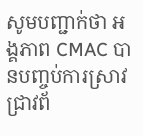សូមបញ្ជាក់ថា អង្គភាព CMAC បានបញ្ចប់ការស្រាវជ្រាវព័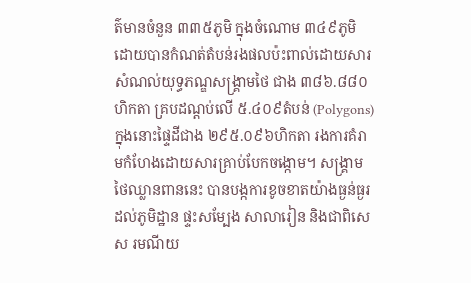ត៌មានចំនួន ៣៣៥ភូមិ ក្នុងចំណោម ៣៤៩ភូមិ ដោយបានកំណត់តំបន់រងផលប៉ះពាល់ដោយសារសំណល់យុទ្ធភណ្ឌសង្គ្រាមថៃ ជាង ៣៨៦.៨៨០ហិកតា គ្របដណ្តប់លើ ៥.៤០៩តំបន់ (Polygons) ក្នុងនោះផ្ទៃដីជាង ២៩៥.០៩៦ហិកតា រងការគំរាមកំហែងដោយសារគ្រាប់បែកចង្កោម។ សង្គ្រាមថៃឈ្លានពាននេះ បានបង្កការខូចខាតយ៉ាងធ្ងន់ធ្ងរដល់ភូមិដ្ឋាន ផ្ទះសម្បែង សាលារៀន និងជាពិសេស រមណីយ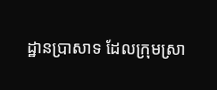ដ្ឋានប្រាសាទ ដែលក្រុមស្រា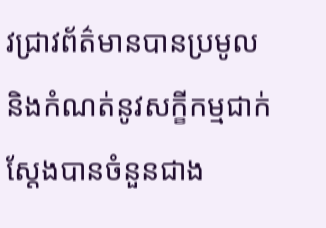វជ្រាវព័ត៌មានបានប្រមូល និងកំណត់នូវសក្ខីកម្មជាក់ស្តែងបានចំនួនជាង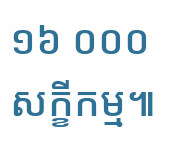១៦ ០០០សក្ខីកម្ម៕